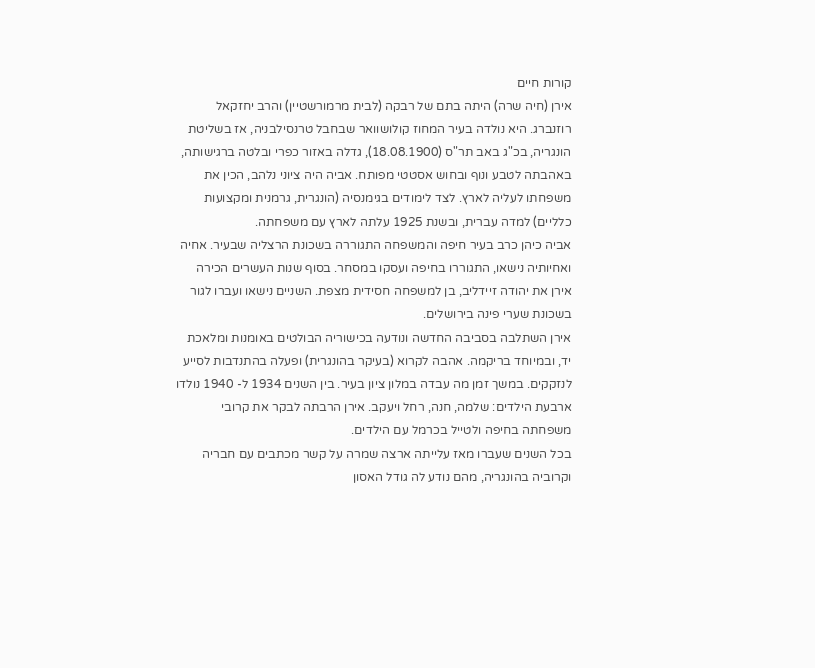קורות חיים
אירן (חיה שרה) היתה בתם של רבקה (לבית מרמורשטיין) והרב יחזקאל רוזנברג. היא נולדה בעיר המחוז קולושוואר שבחבל טרנסילבניה, אז בשליטת הונגריה, בכ"ג באב תר"ס (18.08.1900), גדלה באזור כפרי ובלטה ברגישותה, באהבתה לטבע ונוף ובחוש אסטטי מפותח. אביה היה ציוני נלהב, הכין את משפחתו לעליה לארץ. לצד לימודים בגימנסיה (הונגרית, גרמנית ומקצועות כלליים) למדה עברית, ובשנת 1925 עלתה לארץ עם משפחתה.
אביה כיהן כרב בעיר חיפה והמשפחה התגוררה בשכונת הרצליה שבעיר. אחיה ואחיותיה נישאו, התגוררו בחיפה ועסקו במסחר. בסוף שנות העשרים הכירה אירן את יהודה זיידליב, בן למשפחה חסידית מצפת. השניים נישאו ועברו לגור בשכונת שערי פינה בירושלים.
אירן השתלבה בסביבה החדשה ונודעה בכישוריה הבולטים באומנות ומלאכת יד, ובמיוחד בריקמה. אהבה לקרוא (בעיקר בהונגרית) ופעלה בהתנדבות לסייע לנזקקים. במשך זמן מה עבדה במלון ציון בעיר. בין השנים 1934 ל- 1940 נולדו ארבעת הילדים: שלמה, חנה, רחל ויעקב. אירן הרבתה לבקר את קרובי משפחתה בחיפה ולטייל בכרמל עם הילדים.
בכל השנים שעברו מאז עלייתה ארצה שמרה על קשר מכתבים עם חבריה וקרוביה בהונגריה, מהם נודע לה גודל האסון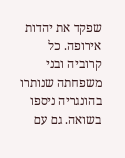שפקד את יהדות אירופה. כל קרוביה ובני משפחתה שנותרו בהונגריה ניספו בשואה. גם עם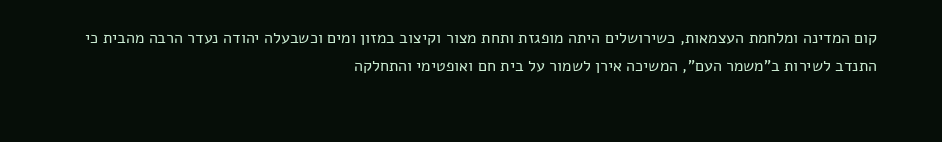קום המדינה ומלחמת העצמאות, כשירושלים היתה מופגזת ותחת מצור וקיצוב במזון ומים וכשבעלה יהודה נעדר הרבה מהבית כי התנדב לשירות ב"משמר העם", המשיכה אירן לשמור על בית חם ואופטימי והתחלקה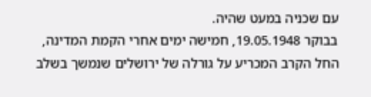עם שכניה במעט שהיה.
בבוקר 19.05.1948, חמישה ימים אחרי הקמת המדינה, החל הקרב המכריע על גורלה של ירושלים שנמשך בשלב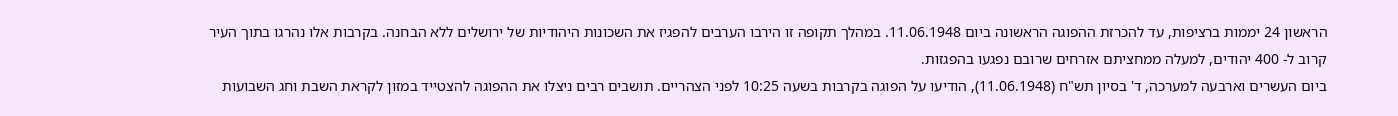הראשון 24 יממות ברציפות, עד להכרזת ההפוגה הראשונה ביום 11.06.1948. במהלך תקופה זו הירבו הערבים להפגיז את השכונות היהודיות של ירושלים ללא הבחנה. בקרבות אלו נהרגו בתוך העיר קרוב ל- 400 יהודים, למעלה ממחציתם אזרחים שרובם נפגעו בהפגזות.
ביום העשרים וארבעה למערכה, ד' בסיון תש"ח (11.06.1948), הודיעו על הפוגה בקרבות בשעה 10:25 לפני הצהריים. תושבים רבים ניצלו את ההפוגה להצטייד במזון לקראת השבת וחג השבועות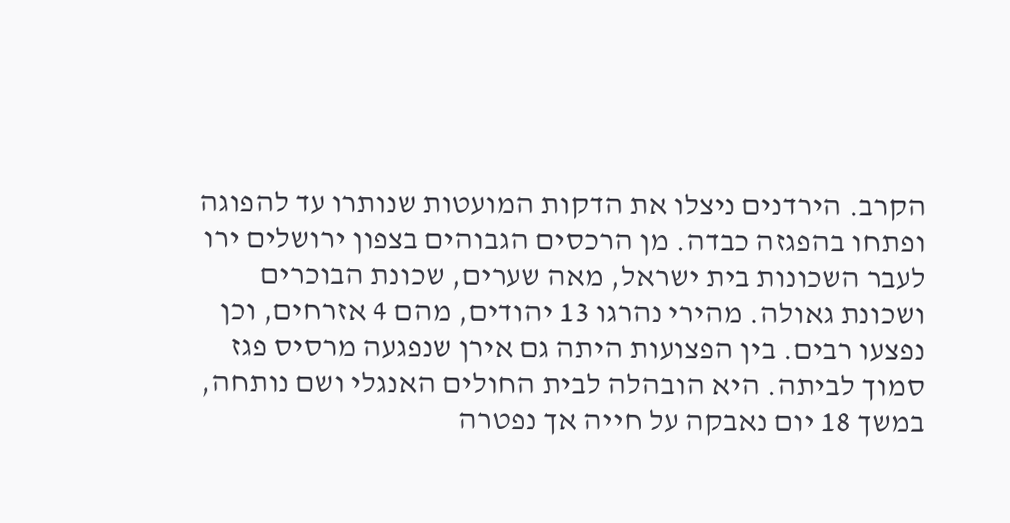הקרב. הירדנים ניצלו את הדקות המועטות שנותרו עד להפוגה ופתחו בהפגזה כבדה. מן הרכסים הגבוהים בצפון ירושלים ירו לעבר השכונות בית ישראל, מאה שערים, שכונת הבוכרים ושכונת גאולה. מהירי נהרגו 13 יהודים, מהם 4 אזרחים, וכן נפצעו רבים. בין הפצועות היתה גם אירן שנפגעה מרסיס פגז סמוך לביתה. היא הובהלה לבית החולים האנגלי ושם נותחה, במשך 18 יום נאבקה על חייה אך נפטרה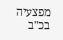מפצעיה בכ"ב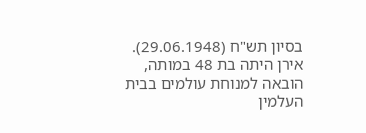בסיון תש"ח (29.06.1948).
אירן היתה בת 48 במותה, הובאה למנוחת עולמים בבית העלמין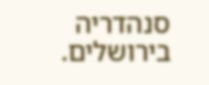סנהדריה בירושלים.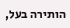הותירה בעל,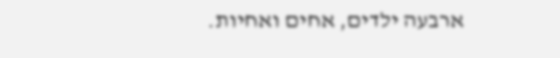ארבעה ילדים, אחים ואחיות.